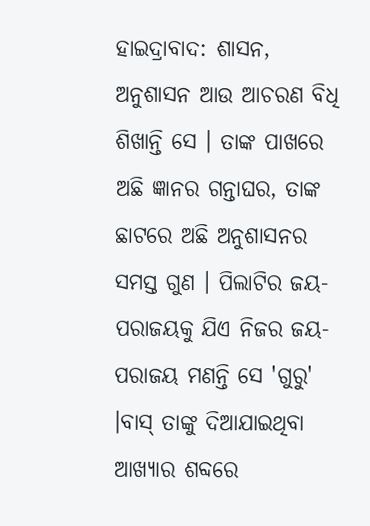ହାଇଦ୍ରାବାଦ: ଶାସନ, ଅନୁଶାସନ ଆଉ ଆଚରଣ ବିଧି ଶିଖାନ୍ତି ସେ । ତାଙ୍କ ପାଖରେ ଅଛି ଜ୍ଞାନର ଗନ୍ତାଘର, ତାଙ୍କ ଛାଟରେ ଅଛି ଅନୁଶାସନର ସମସ୍ତ ଗୁଣ । ପିଲାଟିର ଜୟ-ପରାଜୟକୁ ଯିଏ ନିଜର ଜୟ-ପରାଜୟ ମଣନ୍ତି ସେ 'ଗୁରୁ' ।ବାସ୍ ତାଙ୍କୁ ଦିଆଯାଇଥିବା ଆଖ୍ୟାର ଶବ୍ଦରେ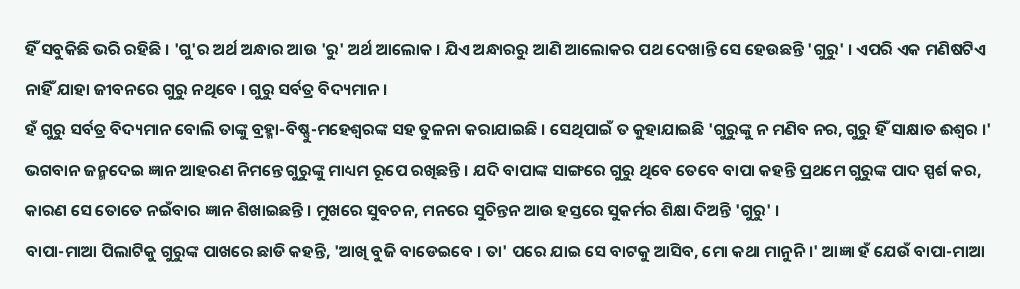ହିଁ ସବୁକିଛି ଭରି ରହିଛି । 'ଗୁ'ର ଅର୍ଥ ଅନ୍ଧାର ଆଉ 'ରୁ' ଅର୍ଥ ଆଲୋକ । ଯିଏ ଅନ୍ଧାରରୁ ଆଣି ଆଲୋକର ପଥ ଦେଖାନ୍ତି ସେ ହେଉଛନ୍ତି 'ଗୁରୁ' । ଏପରି ଏକ ମଣିଷଟିଏ ନାହିଁ ଯାହା ଜୀବନରେ ଗୁରୁ ନଥିବେ । ଗୁରୁ ସର୍ବତ୍ର ବିଦ୍ୟମାନ ।
ହଁ ଗୁରୁ ସର୍ବତ୍ର ବିଦ୍ୟମାନ ବୋଲି ତାଙ୍କୁ ବ୍ରହ୍ମା-ବିଷ୍ଣୁ-ମହେଶ୍ବରଙ୍କ ସହ ତୁଳନା କରାଯାଇଛି । ସେଥିପାଇଁ ତ କୁହାଯାଇଛି 'ଗୁରୁଙ୍କୁ ନ ମଣିବ ନର, ଗୁରୁ ହିଁ ସାକ୍ଷାତ ଈଶ୍ବର ।' ଭଗବାନ ଜନ୍ମଦେଇ ଜ୍ଞାନ ଆହରଣ ନିମନ୍ତେ ଗୁରୁଙ୍କୁ ମାଧ୍ୟମ ରୂପେ ରଖିଛନ୍ତି । ଯଦି ବାପାଙ୍କ ସାଙ୍ଗରେ ଗୁରୁ ଥିବେ ତେବେ ବାପା କହନ୍ତି ପ୍ରଥମେ ଗୁରୁଙ୍କ ପାଦ ସ୍ପର୍ଶ କର, କାରଣ ସେ ତୋତେ ନଇଁବାର ଜ୍ଞାନ ଶିଖାଇଛନ୍ତି । ମୁଖରେ ସୁବଚନ, ମନରେ ସୁଚିନ୍ତନ ଆଉ ହସ୍ତରେ ସୁକର୍ମର ଶିକ୍ଷା ଦିଅନ୍ତି 'ଗୁରୁ' ।
ବାପା-ମାଆ ପିଲାଟିକୁ ଗୁରୁଙ୍କ ପାଖରେ ଛାଡି କହନ୍ତି, 'ଆଖି ବୁଜି ବାଡେଇବେ । ତା' ପରେ ଯାଇ ସେ ବାଟକୁ ଆସିବ, ମୋ କଥା ମାନୁନି ।' ଆଜ୍ଞା ହଁ ଯେଉଁ ବାପା-ମାଆ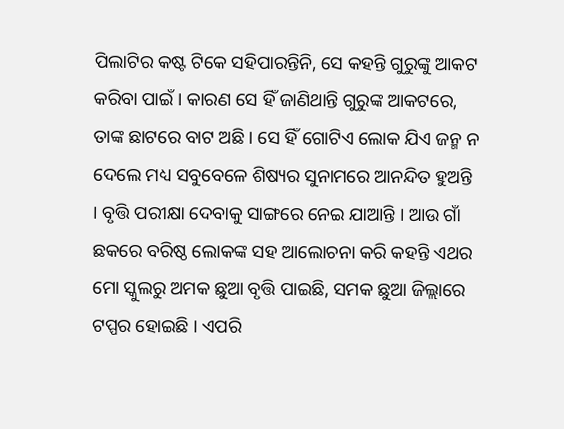ପିଲାଟିର କଷ୍ଟ ଟିକେ ସହିପାରନ୍ତିନି, ସେ କହନ୍ତି ଗୁରୁଙ୍କୁ ଆକଟ କରିବା ପାଇଁ । କାରଣ ସେ ହିଁ ଜାଣିଥାନ୍ତି ଗୁରୁଙ୍କ ଆକଟରେ, ତାଙ୍କ ଛାଟରେ ବାଟ ଅଛି । ସେ ହିଁ ଗୋଟିଏ ଲୋକ ଯିଏ ଜନ୍ମ ନ ଦେଲେ ମଧ୍ୟ ସବୁବେଳେ ଶିଷ୍ୟର ସୁନାମରେ ଆନନ୍ଦିତ ହୁଅନ୍ତି । ବୃତ୍ତି ପରୀକ୍ଷା ଦେବାକୁ ସାଙ୍ଗରେ ନେଇ ଯାଆନ୍ତି । ଆଉ ଗାଁ ଛକରେ ବରିଷ୍ଠ ଲୋକଙ୍କ ସହ ଆଲୋଚନା କରି କହନ୍ତି ଏଥର ମୋ ସ୍କୁଲରୁ ଅମକ ଛୁଆ ବୃତ୍ତି ପାଇଛି, ସମକ ଛୁଆ ଜିଲ୍ଲାରେ ଟପ୍ପର ହୋଇଛି । ଏପରି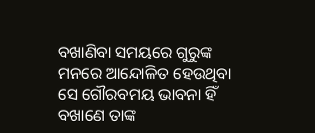ବଖାଣିବା ସମୟରେ ଗୁରୁଙ୍କ ମନରେ ଆନ୍ଦୋଳିତ ହେଉଥିବା ସେ ଗୌରବମୟ ଭାବନା ହିଁ ବଖାଣେ ତାଙ୍କ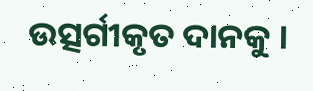ଉତ୍ସର୍ଗୀକୃତ ଦାନକୁ ।